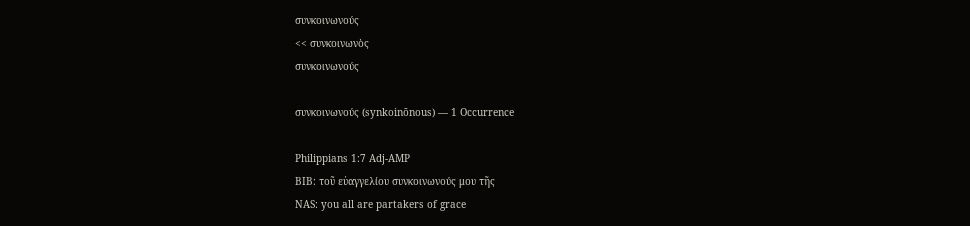συνκοινωνούς
<< συνκοινωνὸς
συνκοινωνούς

συνκοινωνούς (synkoinōnous) — 1 Occurrence

Philippians 1:7 Adj-AMP
BIB: τοῦ εὐαγγελίου συνκοινωνούς μου τῆς
NAS: you all are partakers of grace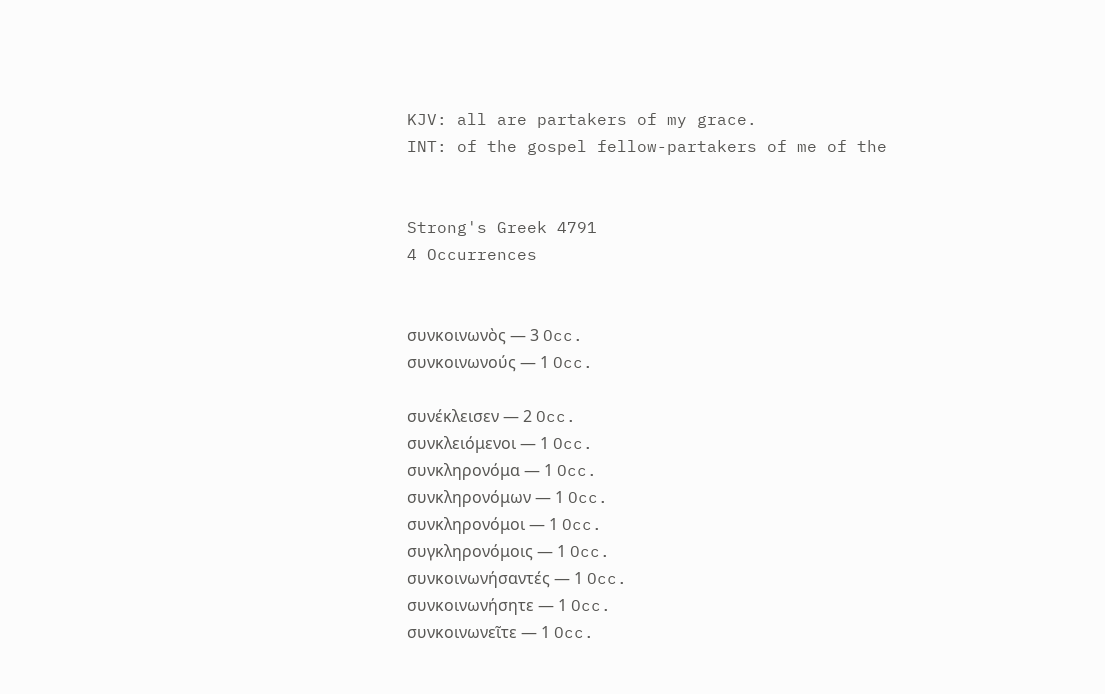KJV: all are partakers of my grace.
INT: of the gospel fellow-partakers of me of the


Strong's Greek 4791
4 Occurrences


συνκοινωνὸς — 3 Occ.
συνκοινωνούς — 1 Occ.

συνέκλεισεν — 2 Occ.
συνκλειόμενοι — 1 Occ.
συνκληρονόμα — 1 Occ.
συνκληρονόμων — 1 Occ.
συνκληρονόμοι — 1 Occ.
συγκληρονόμοις — 1 Occ.
συνκοινωνήσαντές — 1 Occ.
συνκοινωνήσητε — 1 Occ.
συνκοινωνεῖτε — 1 Occ.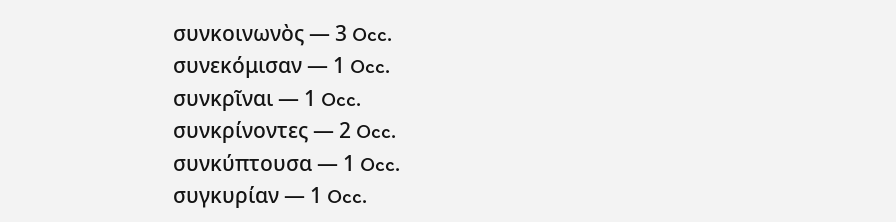συνκοινωνὸς — 3 Occ.
συνεκόμισαν — 1 Occ.
συνκρῖναι — 1 Occ.
συνκρίνοντες — 2 Occ.
συνκύπτουσα — 1 Occ.
συγκυρίαν — 1 Occ.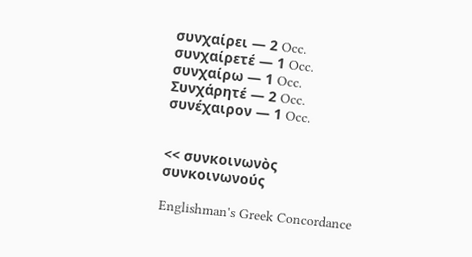συνχαίρει — 2 Occ.
συνχαίρετέ — 1 Occ.
συνχαίρω — 1 Occ.
Συνχάρητέ — 2 Occ.
συνέχαιρον — 1 Occ.


<< συνκοινωνὸς
συνκοινωνούς

Englishman's Greek Concordance